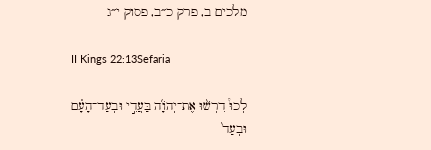מלכים ב, פרק כ״ב, פסוק י״ג

II Kings 22:13Sefaria

לְכוּ֩ דִרְשׁ֨וּ אֶת־יְהֹוָ֜ה בַּעֲדִ֣י וּבְעַד־הָעָ֗ם וּבְעַד֙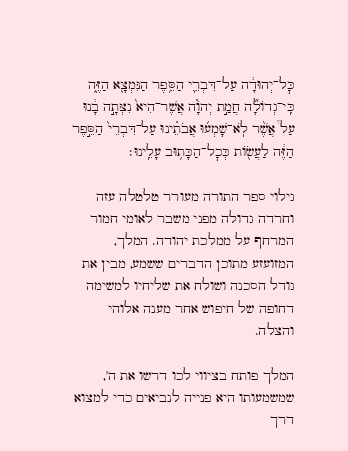כׇּל־יְהוּדָ֔ה עַל־דִּבְרֵ֛י הַסֵּ֥פֶר הַנִּמְצָ֖א הַזֶּ֑ה כִּֽי־גְדוֹלָ֞ה חֲמַ֣ת יְהֹוָ֗ה אֲשֶׁר־הִיא֙ נִצְּתָ֣ה בָ֔נוּ עַל֩ אֲשֶׁ֨ר לֹֽא־שָׁמְע֜וּ אֲבֹתֵ֗ינוּ עַל־דִּבְרֵי֙ הַסֵּ֣פֶר הַזֶּ֔ה לַעֲשׂ֖וֹת כְּכׇל־הַכָּת֥וּב עָלֵֽינוּ׃

גילוי ספר התורה מעורר טלטלה עזה וחרדה גדולה מפני משבר לאומי חמור המרחף על ממלכת יהודה. המלך, המזועזע מתוכן הדברים ששמע, מבין את גודל הסכנה ושולח את שליחיו למשימה דחופה של חיפוש אחר מענה אלוהי והצלה.

המלך פותח בציווי לכו דרשו את ה', שמשמעותו היא פנייה לנביאים כדי למצוא דרך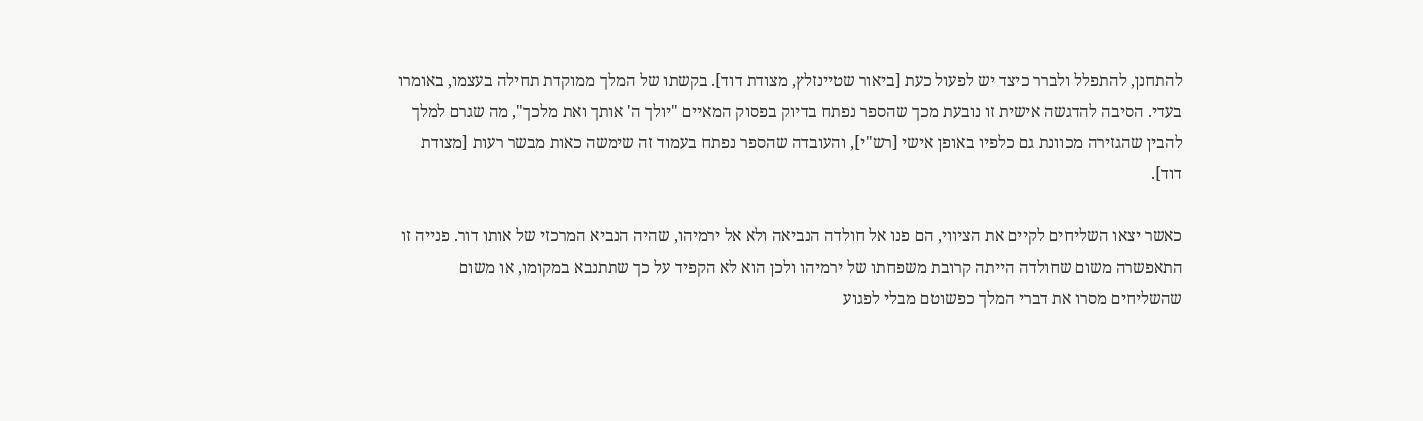להתחנן, להתפלל ולברר כיצד יש לפעול כעת [ביאור שטיינזלץ, מצודת דוד]. בקשתו של המלך ממוקדת תחילה בעצמו, באומרו בעדי. הסיבה להדגשה אישית זו נובעת מכך שהספר נפתח בדיוק בפסוק המאיים "יולך ה' אותך ואת מלכך", מה שגרם למלך להבין שהגזירה מכוונת גם כלפיו באופן אישי [רש"י], והעובדה שהספר נפתח בעמוד זה שימשה כאות מבשר רעות [מצודת דוד].

כאשר יצאו השליחים לקיים את הציווי, הם פנו אל חולדה הנביאה ולא אל ירמיהו, שהיה הנביא המרכזי של אותו דור. פנייה זו התאפשרה משום שחולדה הייתה קרובת משפחתו של ירמיהו ולכן הוא לא הקפיד על כך שתתנבא במקומו, או משום שהשליחים מסרו את דברי המלך כפשוטם מבלי לפגוע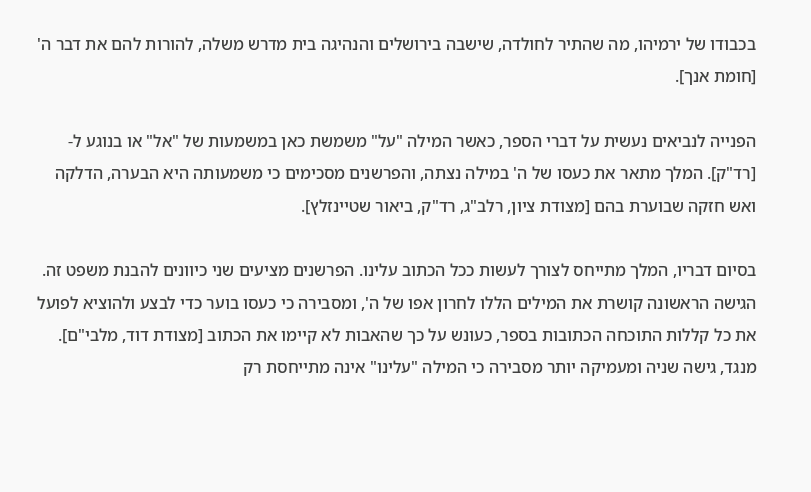בכבודו של ירמיהו, מה שהתיר לחולדה, שישבה בירושלים והנהיגה בית מדרש משלה, להורות להם את דבר ה' [חומת אנך].

הפנייה לנביאים נעשית על דברי הספר, כאשר המילה "על" משמשת כאן במשמעות של "אל" או בנוגע ל- [רד"ק]. המלך מתאר את כעסו של ה' במילה נצתה, והפרשנים מסכימים כי משמעותה היא הבערה, הדלקה ואש חזקה שבוערת בהם [מצודת ציון, רלב"ג, רד"ק, ביאור שטיינזלץ].

בסיום דבריו, המלך מתייחס לצורך לעשות ככל הכתוב עלינו. הפרשנים מציעים שני כיוונים להבנת משפט זה. הגישה הראשונה קושרת את המילים הללו לחרון אפו של ה', ומסבירה כי כעסו בוער כדי לבצע ולהוציא לפועל את כל קללות התוכחה הכתובות בספר, כעונש על כך שהאבות לא קיימו את הכתוב [מצודת דוד, מלבי"ם]. מנגד, גישה שניה ומעמיקה יותר מסבירה כי המילה "עלינו" אינה מתייחסת רק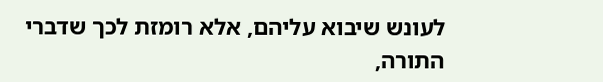לעונש שיבוא עליהם, אלא רומזת לכך שדברי התורה,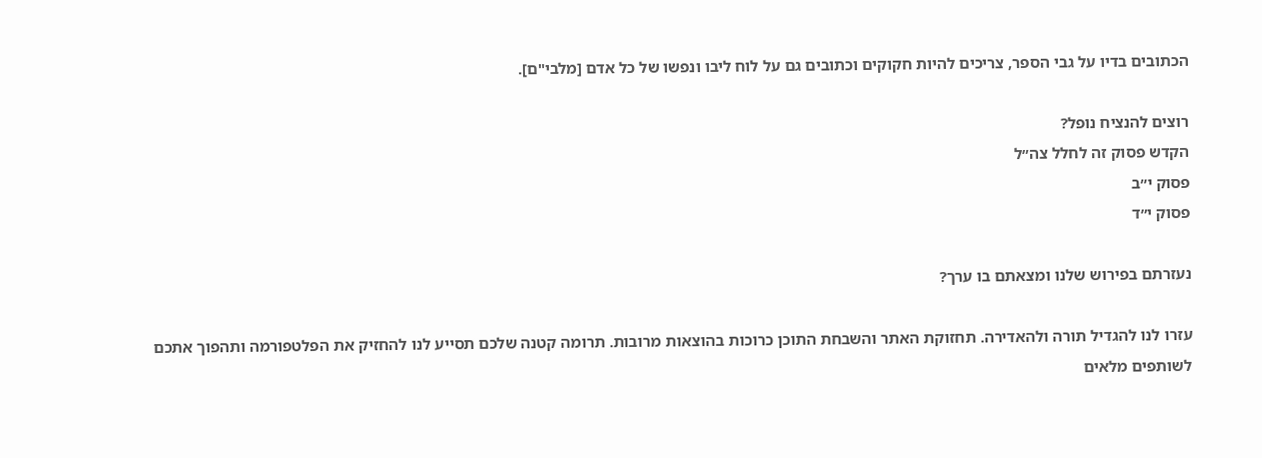הכתובים בדיו על גבי הספר, צריכים להיות חקוקים וכתובים גם על לוח ליבו ונפשו של כל אדם [מלבי"ם].

רוצים להנציח נופל?
הקדש פסוק זה לחלל צה״ל
פסוק י״ב
פסוק י״ד

נעזרתם בפירוש שלנו ומצאתם בו ערך?

עזרו לנו להגדיל תורה ולהאדירה. תחזוקת האתר והשבחת התוכן כרוכות בהוצאות מרובות. תרומה קטנה שלכם תסייע לנו להחזיק את הפלטפורמה ותהפוך אתכם לשותפים מלאים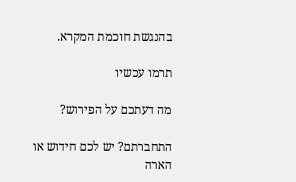בהנגשת חוכמת המקרא.

תרמו עכשיו

מה דעתכם על הפירוש?

התחברתם? יש לכם חידוש או הארה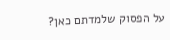על הפסוק שלמדתם כאן?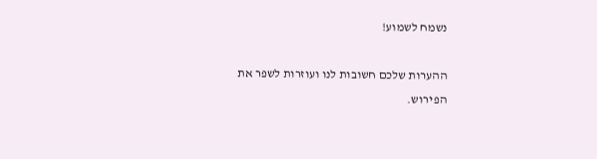נשמח לשמוע!

ההערות שלכם חשובות לנו ועוזרות לשפר את הפירוש.